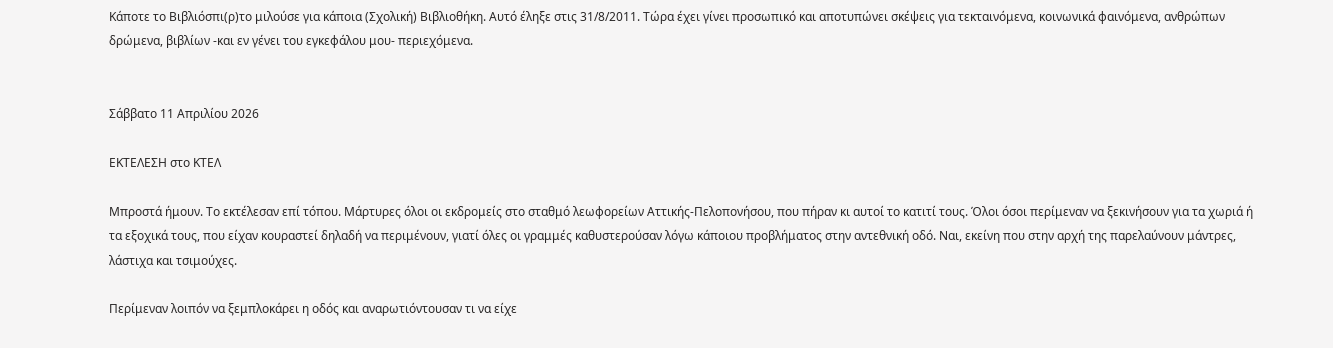Κάποτε το Βιβλιόσπι(ρ)το μιλούσε για κάποια (Σχολική) Βιβλιοθήκη. Αυτό έληξε στις 31/8/2011. Τώρα έχει γίνει προσωπικό και αποτυπώνει σκέψεις για τεκταινόμενα, κοινωνικά φαινόμενα, ανθρώπων δρώμενα, βιβλίων -και εν γένει του εγκεφάλου μου- περιεχόμενα.


Σάββατο 11 Απριλίου 2026

ΕΚΤΕΛΕΣΗ στο ΚΤΕΛ

Μπροστά ήμουν. Το εκτέλεσαν επί τόπου. Μάρτυρες όλοι οι εκδρομείς στο σταθμό λεωφορείων Αττικής-Πελοπονήσου, που πήραν κι αυτοί το κατιτί τους. Όλοι όσοι περίμεναν να ξεκινήσουν για τα χωριά ή τα εξοχικά τους, που είχαν κουραστεί δηλαδή να περιμένουν, γιατί όλες οι γραμμές καθυστερούσαν λόγω κάποιου προβλήματος στην αντεθνική οδό. Ναι, εκείνη που στην αρχή της παρελαύνουν μάντρες, λάστιχα και τσιμούχες.

Περίμεναν λοιπόν να ξεμπλοκάρει η οδός και αναρωτιόντουσαν τι να είχε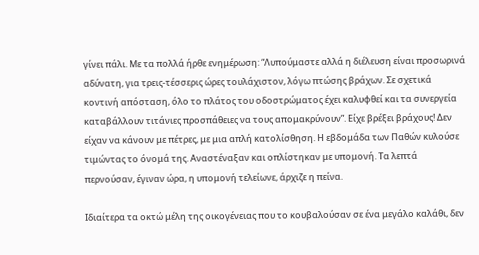γίνει πάλι. Με τα πολλά ήρθε ενημέρωση: “Λυπούμαστε αλλά η διέλευση είναι προσωρινά αδύνατη, για τρεις-τέσσερις ώρες τουλάχιστον, λόγω πτώσης βράχων. Σε σχετικά κοντινή απόσταση, όλο το πλάτος του οδοστρώματος έχει καλυφθεί και τα συνεργεία καταβάλλουν τιτάνιες προσπάθειες να τους απομακρύνουν”. Είχε βρέξει βράχους! Δεν είχαν να κάνουν με πέτρες, με μια απλή κατολίσθηση. Η εβδομάδα των Παθών κυλούσε τιμώντας το όνομά της. Αναστέναξαν και οπλίστηκαν με υπομονή. Τα λεπτά περνούσαν, έγιναν ώρα, η υπομονή τελείωνε, άρχιζε η πείνα.

Ιδιαίτερα τα οκτώ μέλη της οικογένειας που το κουβαλούσαν σε ένα μεγάλο καλάθι, δεν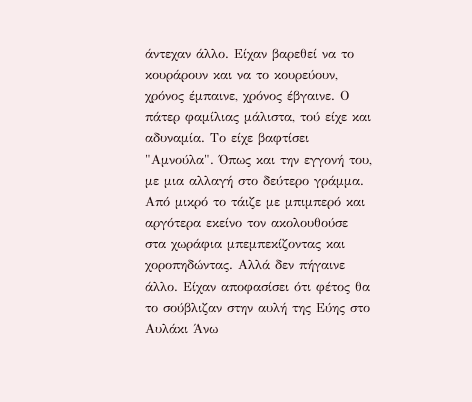άντεχαν άλλο. Είχαν βαρεθεί να το κουράρουν και να το κουρεύουν, χρόνος έμπαινε, χρόνος έβγαινε. Ο πάτερ φαμίλιας μάλιστα, τού είχε και αδυναμία. Το είχε βαφτίσει "Αμνούλα". Όπως και την εγγονή του, με μια αλλαγή στο δεύτερο γράμμα. Από μικρό το τάιζε με μπιμπερό και αργότερα εκείνο τον ακολουθούσε στα χωράφια μπεμπεκίζοντας και χοροπηδώντας. Αλλά δεν πήγαινε άλλο. Είχαν αποφασίσει ότι φέτος θα το σούβλιζαν στην αυλή της Εύης στο Αυλάκι Άνω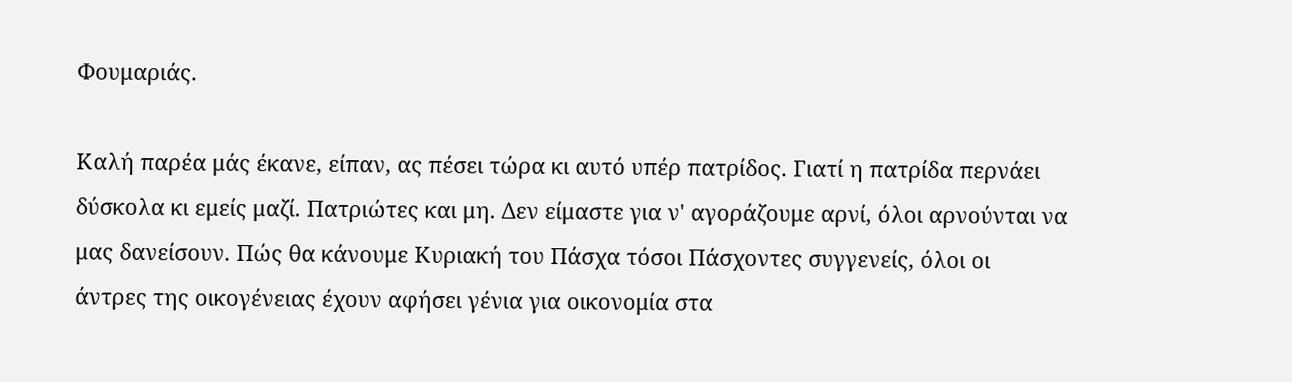Φουμαριάς.

Καλή παρέα μάς έκανε, είπαν, ας πέσει τώρα κι αυτό υπέρ πατρίδος. Γιατί η πατρίδα περνάει δύσκολα κι εμείς μαζί. Πατριώτες και μη. Δεν είμαστε για ν' αγοράζουμε αρνί, όλοι αρνούνται να μας δανείσουν. Πώς θα κάνουμε Κυριακή του Πάσχα τόσοι Πάσχοντες συγγενείς, όλοι οι άντρες της οικογένειας έχουν αφήσει γένια για οικονομία στα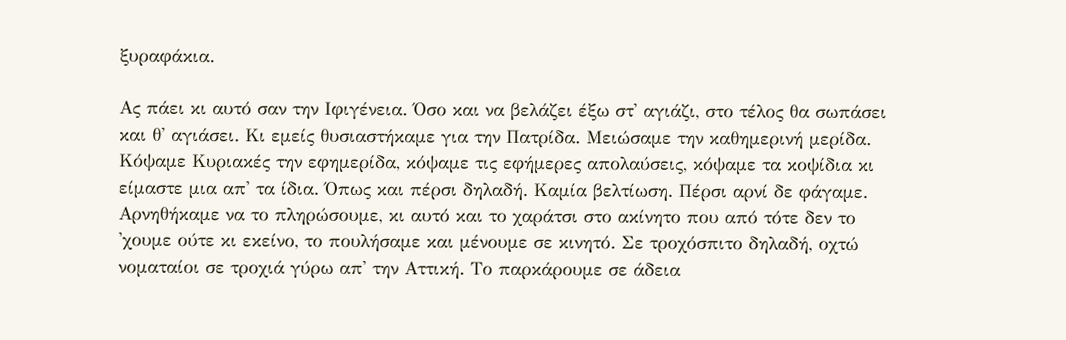ξυραφάκια.

Ας πάει κι αυτό σαν την Ιφιγένεια. Όσο και να βελάζει έξω στ' αγιάζι, στο τέλος θα σωπάσει και θ' αγιάσει. Κι εμείς θυσιαστήκαμε για την Πατρίδα. Μειώσαμε την καθημερινή μερίδα. Κόψαμε Κυριακές την εφημερίδα, κόψαμε τις εφήμερες απολαύσεις, κόψαμε τα κοψίδια κι είμαστε μια απ' τα ίδια. Όπως και πέρσι δηλαδή. Καμία βελτίωση. Πέρσι αρνί δε φάγαμε. Αρνηθήκαμε να το πληρώσουμε, κι αυτό και το χαράτσι στο ακίνητο που από τότε δεν το 'χουμε ούτε κι εκείνο, το πουλήσαμε και μένουμε σε κινητό. Σε τροχόσπιτο δηλαδή, οχτώ νοματαίοι σε τροχιά γύρω απ' την Αττική. Το παρκάρουμε σε άδεια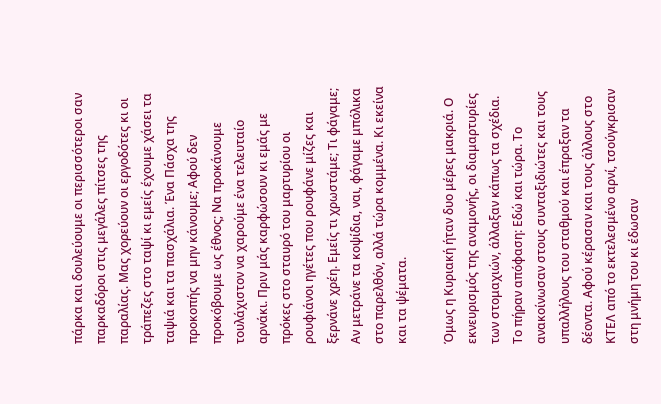πάρκα και δουλεύουμε οι περισσότεροι σαν παρκαδόροι στις μεγάλες πίτσες της παραλίας. Μας χορεύουν οι εργοδότες κι οι τράπεζες στο ταψί κι εμείς έχουμε χάσει τα ταψιά και τα πασχάλια. Ένα Πάσχα της προκοπής να μην κάνουμε; Αφού δεν προκόβουμε ως έθνος; Να προκάνουμε τουλάχιστον να χαρούμε ένα τελευταίο αρνάκι. Πριν μάς καρφώσουν κι εμάς με πρόκες στο σταυρό του μαρτυρίου οι ρουφιάνοι ηγέτες που ρουφάνε μίζες και ξερνάνε χρέη. Εμείς τι χρωστάμε; Τι φάγαμε; Αν μετράνε τα κοψίδια, ναι, φάγαμε μπόλικα στο παρελθόν, αλλά τώρα κομμένα. Κι εκείνα και τα ψέματα.

Όμως η Κυριακή ήταν δυο μέρες μακριά. Ο εκνευρισμός της αναμονής, οι διαμαρτυρίες των στομαχιών, άλλαξαν κάπως τα σχέδια. Το πήραν απόφαση: Εδώ και τώρα. Το ανακοίνωσαν στους συνταξιδιώτες και τους υπαλλήλους του σταθμού και έπραξαν τα δέοντα. Αφού κέρασαν και τους άλλους στο ΚΤΕΛ από το εκτελεσμένο αρνί, τσούγκρισαν στη μνήμη του κι έδωσαν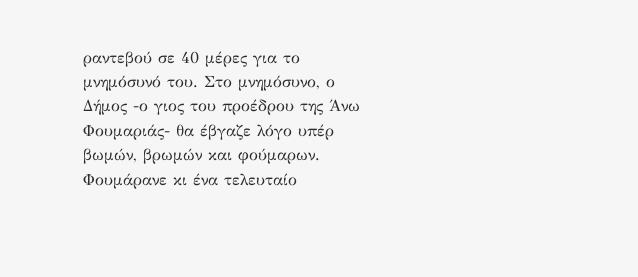ραντεβού σε 40 μέρες για το μνημόσυνό του. Στο μνημόσυνο, ο Δήμος -ο γιος του προέδρου της Άνω Φουμαριάς- θα έβγαζε λόγο υπέρ βωμών, βρωμών και φούμαρων. Φουμάρανε κι ένα τελευταίο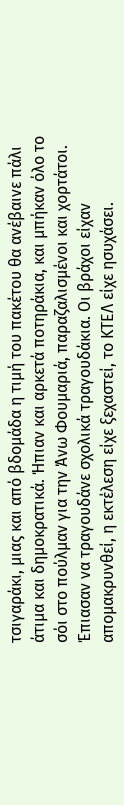τσιγαράκι, μιας και από βδομάδα η τιμή του πακέτου θα ανέβαινε πάλι άτιμα και δημοκρατικά. Ήπιαν και αρκετά ποτηράκια, και μπήκαν όλο το σόι στο πούλμαν για την Άνω Φουμαριά, παραζαλισμένοι και χορτάτοι. Έπιασαν να τραγουδάνε σχολικά τραγουδάκια. Οι βράχοι είχαν απομακρυνθεί, η εκτέλεση είχε ξεχαστεί, το ΚΤΕΛ είχε ησυχάσει.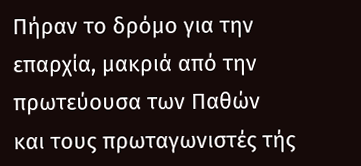Πήραν το δρόμο για την επαρχία, μακριά από την πρωτεύουσα των Παθών και τους πρωταγωνιστές τής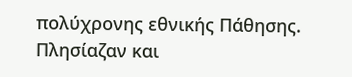πολύχρονης εθνικής Πάθησης. Πλησίαζαν και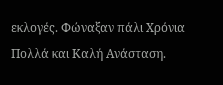εκλογές. Φώναξαν πάλι Χρόνια Πολλά και Καλή Ανάσταση.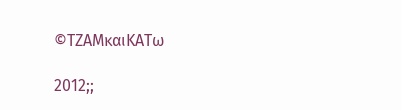©ΤΖΑΜκαιΚΑΤω

2012;;